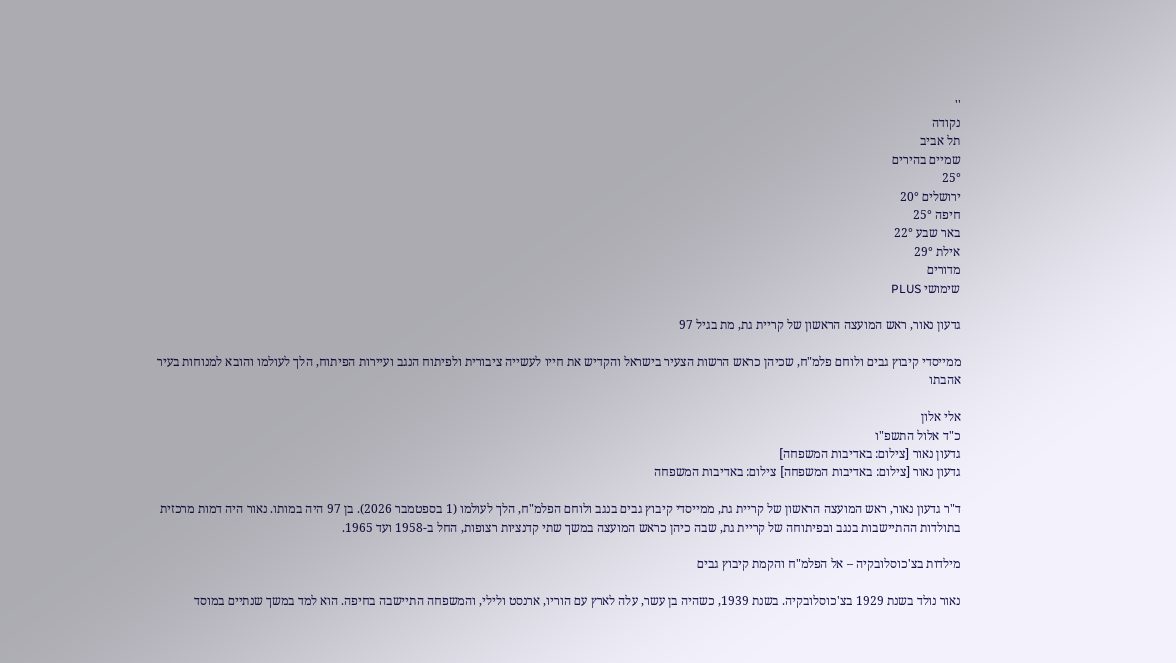''
נקודה
תל אביב
שמיים בהירים
25°
ירושלים 20°
חיפה 25°
באר שבע 22°
אילת 29°
מדורים
שימושי PLUS

גדעון נאור, ראש המועצה הראשון של קריית גת, מת בגיל 97

ממייסדי קיבוץ גבים ולוחם פלמ"ח, שכיהן כראש הרשות הצעיר בישראל והקדיש את חייו לעשייה ציבורית ולפיתוח הנגב ועיירות הפיתוח, הלך לעולמו והובא למנוחות בעיר אהבתו

אלי אלון
כ"ד אלול התשפ"ו
גדעון נאור [צילום: באדיבות המשפחה]
גדעון נאור [צילום: באדיבות המשפחה] צילום: באדיבות המשפחה

ד"ר גדעון נאור, ראש המועצה הראשון של קריית גת, ממייסדי קיבוץ גבים בנגב ולוחם הפלמ"ח, הלך לעולמו (1 בספטמבר 2026). בן 97 היה במותו. נאור היה דמות מרכזית בתולדות ההתיישבות בנגב ובפיתוחה של קריית גת, שבה כיהן כראש המועצה במשך שתי קדנציות רצופות, החל ב-1958 ועד 1965.

מילדות בצ'כוסלובקיה – אל הפלמ"ח והקמת קיבוץ גבים

נאור נולד בשנת 1929 בצ'כוסלובקיה. בשנת 1939, כשהיה בן עשר, עלה לארץ עם הוריו, ארנסט ולילי, והמשפחה התיישבה בחיפה. הוא למד במשך שנתיים במוסד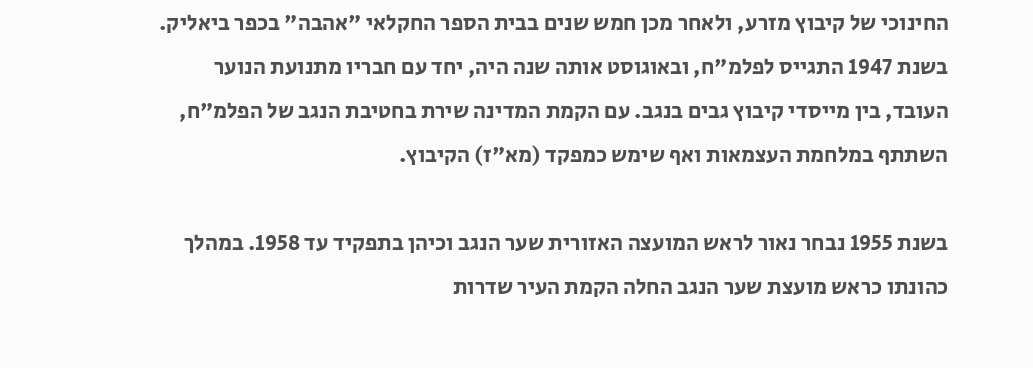החינוכי של קיבוץ מזרע, ולאחר מכן חמש שנים בבית הספר החקלאי "אהבה" בכפר ביאליק. בשנת 1947 התגייס לפלמ"ח, ובאוגוסט אותה שנה היה, יחד עם חבריו מתנועת הנוער העובד, בין מייסדי קיבוץ גבים בנגב. עם הקמת המדינה שירת בחטיבת הנגב של הפלמ"ח, השתתף במלחמת העצמאות ואף שימש כמפקד (מא"ז) הקיבוץ.

בשנת 1955 נבחר נאור לראש המועצה האזורית שער הנגב וכיהן בתפקיד עד 1958. במהלך כהונתו כראש מועצת שער הנגב החלה הקמת העיר שדרות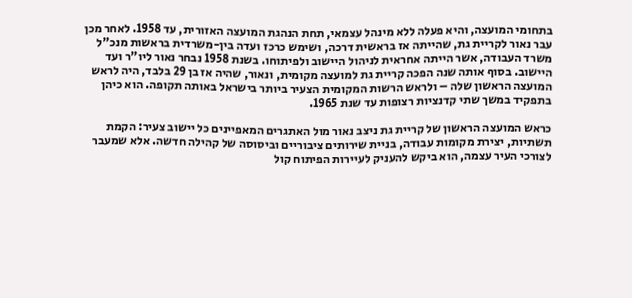בתחומי המועצה, והיא פעלה ללא מינהל עצמאי, תחת הנהגת המועצה האזורית, עד 1958. לאחר מכן עבר נאור לקריית גת, שהייתה אז בראשית דרכה, ושימש כרכז ועדה בין-משרדית בראשות מנכ"ל משרד העבודה, אשר הייתה אחראית לניהול היישוב ולפיתוחו. בשנת 1958 נבחר נאור ליו"ר ועד היישוב. בסוף אותה שנה הפכה קריית גת למועצה מקומית, ונאור, שהיה אז בן 29 בלבד, היה לראש המועצה הראשון שלה – ולראש הרשות המקומית הצעיר ביותר בישראל באותה תקופה. הוא כיהן בתפקיד במשך שתי קדנציות רצופות עד שנת 1965.

כראש המועצה הראשון של קריית גת ניצב נאור מול האתגרים המאפיינים כל יישוב צעיר: הקמת תשתיות, יצירת מקומות עבודה, בניית שירותים ציבוריים וביסוסה של קהילה חדשה. אלא שמעבר לצורכי העיר עצמה, הוא ביקש להעניק לעיירות הפיתוח קול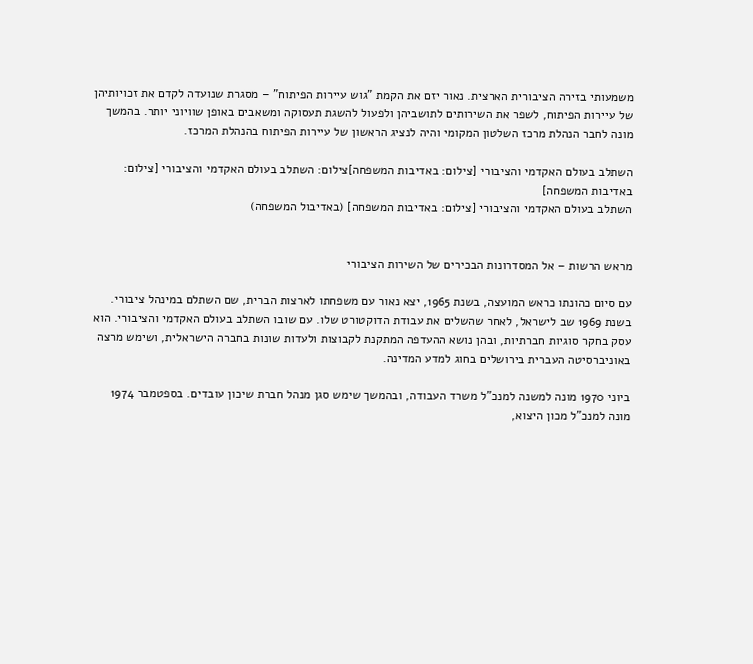משמעותי בזירה הציבורית הארצית. נאור יזם את הקמת "גוש עיירות הפיתוח" – מסגרת שנועדה לקדם את זכויותיהן של עיירות הפיתוח, לשפר את השירותים לתושביהן ולפעול להשגת תעסוקה ומשאבים באופן שוויוני יותר. בהמשך מונה לחבר הנהלת מרכז השלטון המקומי והיה לנציג הראשון של עיירות הפיתוח בהנהלת המרכז.

השתלב בעולם האקדמי והציבורי [צילום: באדיבות המשפחה]צילום: השתלב בעולם האקדמי והציבורי [צילום: באדיבות המשפחה]
השתלב בעולם האקדמי והציבורי [צילום: באדיבות המשפחה] (באדיבול המשפחה)


מראש הרשות – אל המסדרונות הבכירים של השירות הציבורי

עם סיום כהונתו כראש המועצה, בשנת 1965, יצא נאור עם משפחתו לארצות הברית, שם השתלם במינהל ציבורי. בשנת 1969 שב לישראל, לאחר שהשלים את עבודת הדוקטורט שלו. עם שובו השתלב בעולם האקדמי והציבורי. הוא עסק בחקר סוגיות חברתיות, ובהן נושא ההעדפה המתקנת לקבוצות ולעדות שונות בחברה הישראלית, ושימש מרצה באוניברסיטה העברית בירושלים בחוג למדע המדינה.

ביוני 1970 מונה למשנה למנכ"ל משרד העבודה, ובהמשך שימש סגן מנהל חברת שיכון עובדים. בספטמבר 1974 מונה למנכ"ל מכון היצוא,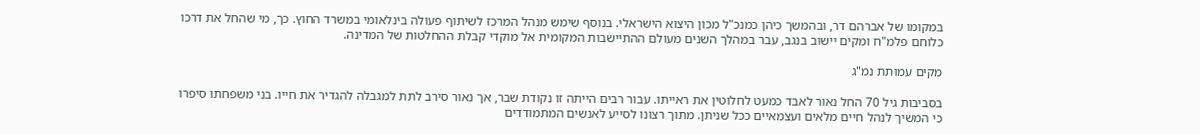במקומו של אברהם דר, ובהמשך כיהן כמנכ"ל מכון היצוא הישראלי. בנוסף שימש מנהל המרכז לשיתוף פעולה בינלאומי במשרד החוץ. כך, מי שהחל את דרכו כלוחם פלמ"ח ומקים יישוב בנגב, עבר במהלך השנים מעולם ההתיישבות המקומית אל מוקדי קבלת ההחלטות של המדינה.

מקים עמותת נמ"ג

בסביבות גיל 70 החל נאור לאבד כמעט לחלוטין את ראייתו. עבור רבים הייתה זו נקודת שבר, אך נאור סירב לתת למגבלה להגדיר את חייו. בני משפחתו סיפרו כי המשיך לנהל חיים מלאים ועצמאיים ככל שניתן. מתוך רצונו לסייע לאנשים המתמודדים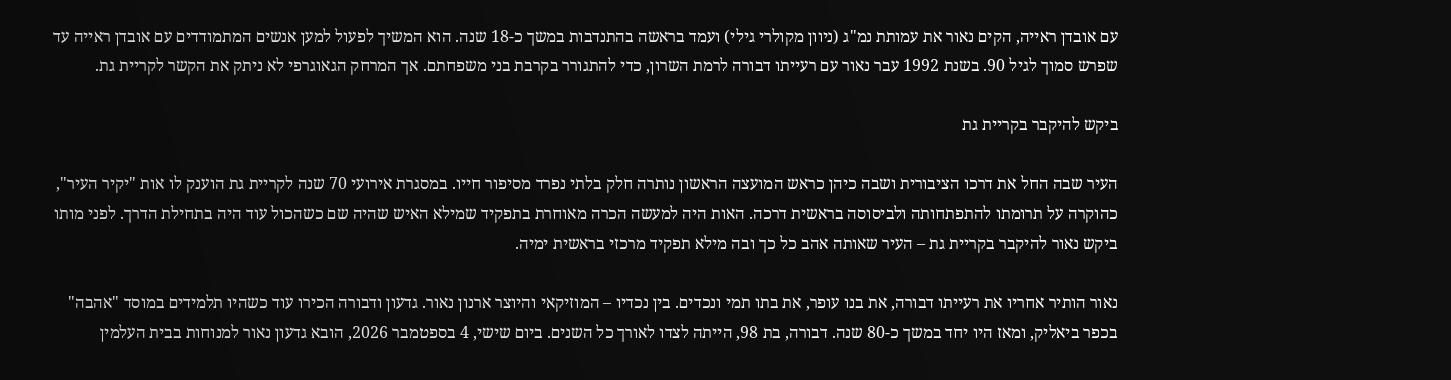עם אובדן ראייה, הקים נאור את עמותת נמ"ג (ניוון מקולרי גילי) ועמד בראשה בהתנדבות במשך כ-18 שנה. הוא המשיך לפעול למען אנשים המתמודדים עם אובדן ראייה עד שפרש סמוך לגיל 90. בשנת 1992 עבר נאור עם רעייתו דבורה לרמת השרון, כדי להתגורר בקרבת בני משפחתם. אך המרחק הגאוגרפי לא ניתק את הקשר לקריית גת.

ביקש להיקבר בקריית גת

העיר שבה החל את דרכו הציבורית ושבה כיהן כראש המועצה הראשון נותרה חלק בלתי נפרד מסיפור חייו. במסגרת אירועי 70 שנה לקריית גת הוענק לו אות "יקיר העיר", כהוקרה על תרומתו להתפתחותה ולביסוסה בראשית דרכה. האות היה למעשה הכרה מאוחרת בתפקיד שמילא האיש שהיה שם כשהכול עוד היה בתחילת הדרך. לפני מותו ביקש נאור להיקבר בקריית גת – העיר שאותה אהב כל כך ובה מילא תפקיד מרכזי בראשית ימיה.

נאור הותיר אחריו את רעייתו דבורה, את בנו עופר, את בתו תמי ונכדים. בין נכדיו – המוזיקאי והיוצר ארנון נאור. גדעון ודבורה הכירו עוד כשהיו תלמידים במוסד "אהבה" בכפר ביאליק, ומאז היו יחד במשך כ-80 שנה. דבורה, בת 98, הייתה לצדו לאורך כל השנים. ביום שישי, 4 בספטמבר 2026, הובא גדעון נאור למנוחות בבית העלמין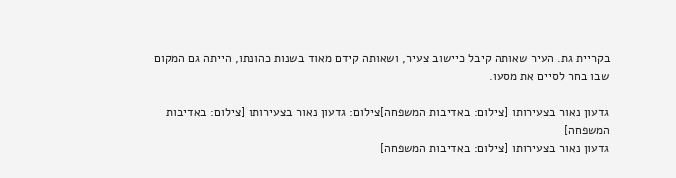בקריית גת. העיר שאותה קיבל כיישוב צעיר, ושאותה קידם מאוד בשנות כהונתו, הייתה גם המקום שבו בחר לסיים את מסעו.

גדעון נאור בצעירותו [צילום: באדיבות המשפחה]צילום: גדעון נאור בצעירותו [צילום: באדיבות המשפחה]
גדעון נאור בצעירותו [צילום: באדיבות המשפחה]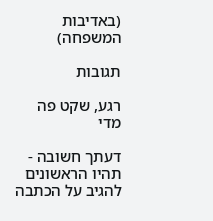(באדיבות המשפחה)

תגובות

רגע, שקט פה מדי

דעתך חשובה - תהיו הראשונים להגיב על הכתבה